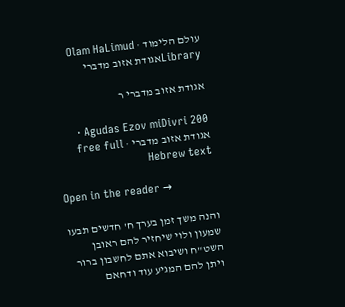עולם הלימוד · Olam HaLimud
Libraryאגודת אזוב מדברי

אגודת אזוב מדברי ר

Agudas Ezov miDivri 200 · אגודת אזוב מדברי · free full Hebrew text

Open in the reader →

והנה משך זמן בערך ח' חדשים תבעו שמעון ולוי שיחזיר להם ראובן השט"ח ושיבוא אתם לחשבון ברור ויתן להם המגיע עוד ודחאם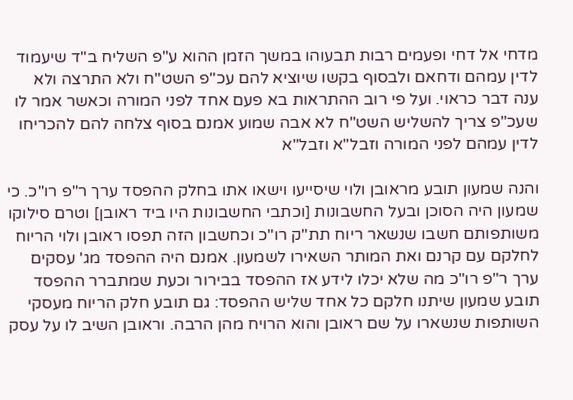מדחי אל דחי ופעמים רבות תבעוהו במשך הזמן ההוא ע"פ השליח ב"ד שיעמוד לדין עמהם ודחאם ולבסוף בקשו שיוציא להם עכ"פ השט"ח ולא התרצה ולא ענה דבר כראוי. ועל פי רוב ההתראות בא פעם אחד לפני המורה וכאשר אמר לו שעכ"פ צריך להשליש השט"ח לא אבה שמוע אמנם בסוף צלחה להם להכריחו לדין עמהם לפני המורה וזבל"א וזבל"א

והנה שמעון תובע מראובן ולוי שיסייעו וישאו אתו בחלק ההפסד ערך ר"פ רו"כ. כי שמעון היה הסוכן ובעל החשבונות [וכתבי החשבונות היו ביד ראובן] וטרם סילוקו משותפותם חשבו שנשאר ריוח תת"ק רו"כ וכחשבון הזה תפסו ראובן ולוי הריוח לחלקם עם קרנם ואת המותר השאירו לשמעון. אמנם היה ההפסד מג' עסקים ערך ר"פ רו"כ מה שלא יכלו לידע אז ההפסד בבירור וכעת שמתברר ההפסד תובע שמעון שיתנו חלקם כל אחד שליש ההפסד: גם תובע חלק הריוח מעסקי השותפות שנשארו על שם ראובן והוא הרויח מהן הרבה. וראובן השיב לו על עסק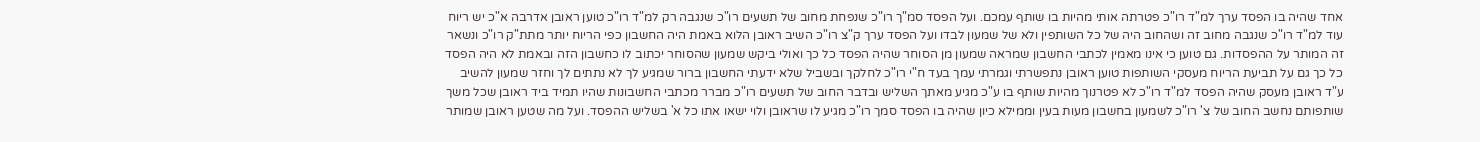אחד שהיה בו הפסד ערך למ"ד רו"כ פטרתה אותי מהיות בו שותף עמכם. ועל הפסד סמ"ך רו"כ שנפחת מחוב של תשעים רו"כ שנגבה רק למ"ד רו"כ טוען ראובן אדרבה א"כ יש ריוח עוד למ"ד רו"כ שנגבה מחוב זה ושהחוב היה של כל השותפין ולא של שמעון לבדו ועל הפסד ערך ק"צ רו"כ השיב ראובן הלוא באמת היה החשבון כפי הריוח יותר מתת"ק רו"כ ונשאר זה המותר על ההפסדות. גם טוען כי אינו מאמין לכתבי החשבון שמראה שמעון מן הסוחר שהיה הפסד כל כך ואולי ביקש שמעון שהסוחר יכתוב לו כחשבון הזה ובאמת לא היה הפסד כל כך גם על תביעת הריוח מעסקי השותפות טוען ראובן נתפשרתי וגמרתי עמך בעד ח"י רו"כ לחלקך ובשביל שלא ידעתי החשבון ברור שמגיע לך לא נתתים לך וחזר שמעון להשיב ע"ד ראובן מעסק שהיה הפסד למ"ד רו"כ לא פטרנוך מהיות שותף בו ע"כ מגיע מאתך השליש ובדבר החוב של תשעים רו"כ מברר מכתבי החשבונות שהיו תמיד ביד ראובן שכל משך שותפותם נחשב החוב של צ' רו"כ לשמעון בחשבון מעות בעין וממילא כיון שהיה בו הפסד סמך רו"כ מגיע לו שראובן ולוי ישאו אתו כל א' בשליש ההפסד. ועל מה שטען ראובן שמותר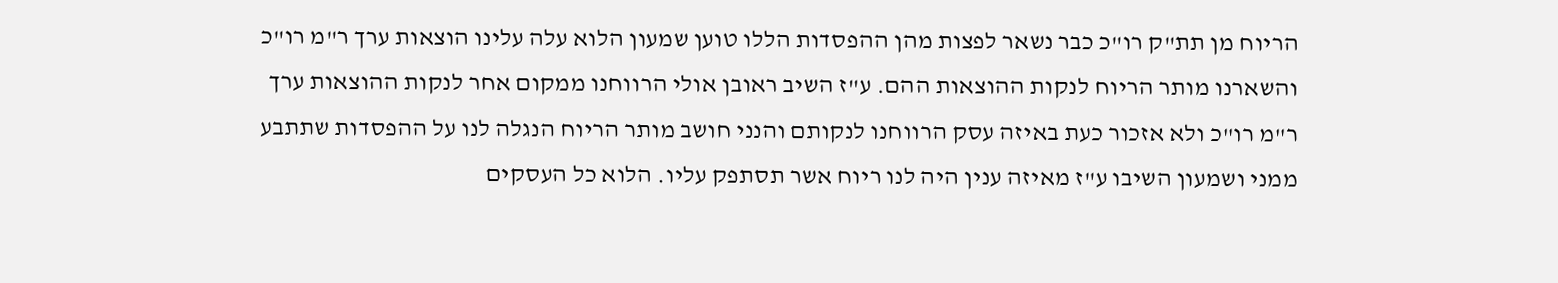הריוח מן תת"ק רו"כ כבר נשאר לפצות מהן ההפסדות הללו טוען שמעון הלוא עלה עלינו הוצאות ערך ר"מ רו"כ והשארנו מותר הריוח לנקות ההוצאות ההם. ע"ז השיב ראובן אולי הרווחנו ממקום אחר לנקות ההוצאות ערך ר"מ רו"כ ולא אזכור כעת באיזה עסק הרווחנו לנקותם והנני חושב מותר הריוח הנגלה לנו על ההפסדות שתתבע ממני ושמעון השיבו ע"ז מאיזה ענין היה לנו ריוח אשר תסתפק עליו. הלוא כל העסקים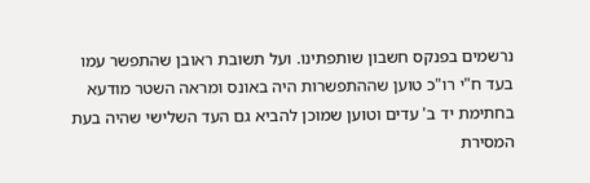נרשמים בפנקס חשבון שותפתינו. ועל תשובת ראובן שהתפשר עמו בעד ח"י רו"כ טוען שההתפשרות היה באונס ומראה השטר מודעא בחתימת יד ב' עדים וטוען שמוכן להביא גם העד השלישי שהיה בעת המסירת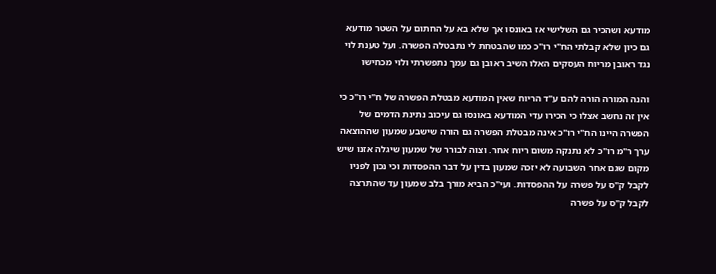מודעא ושהכיר גם השלישי אז באונסו אך שלא בא על החתום על השטר מודעא גם כיון שלא קבלתי הח"י רו"כ כמו שהבטחת לי נתבטלה הפשרה. ועל טענת לוי נגד ראובן מריוח העסקים האלו השיב ראובן גם עמך נתפשרתי ולוי מכחישו

והנה המורה הורה להם ע"ד הריוח שאין המודעא מבטלת הפשרה של ח"י רו"כ כי אין זה נחשב אצלו כי הכירו עדי המודעא באונסו גם עיכוב נתינת הדמים של הפשרה היינו הח"י רו"כ אינה מבטלת הפשרה גם הורה שישבע שמעון שההוצאה ערך ר"מ רו"כ לא נתנקה משום ריוח אחר. וצוה לבורר של שמעון שיגלה אזנו שיש מקום שגם אחר השבועה לא יזכה שמעון בדין על דבר ההפסדות וכי נכון לפניו לקבל ק"ס על פשרה על ההפסדות. ועי"כ הביא מורך בלב שמעון עד שהתרצה לקבל ק"ס על פשרה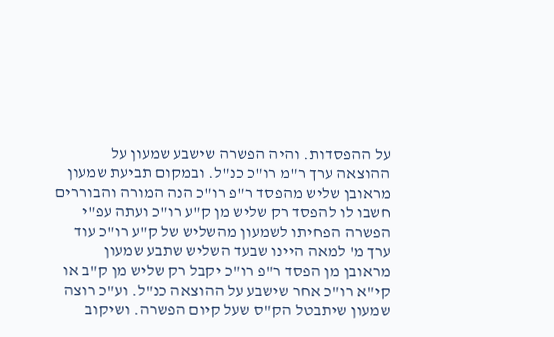על ההפסדות. והיה הפשרה שישבע שמעון על ההוצאה ערך ר"מ רו"כ כנ"ל. ובמקום תביעת שמעון מראובן שליש מהפסד ר"פ רו"כ הנה המורה והבוררים חשבו לו להפסד רק שליש מן ק"ע רו"כ ועתה עפ"י הפשרה הפחיתו לשמעון מהשליש של ק"ע רו"כ עוד ערך מ' למאה היינו שבעד השליש שתבע שמעון מראובן מן הפסד ר"פ רו"כ יקבל רק שליש מן ק"ב או קי"א רו"כ אחר שישבע על ההוצאה כנ"ל. וע"כ רוצה שמעון שיתבטל הק"ס שעל קיום הפשרה. ושיקוב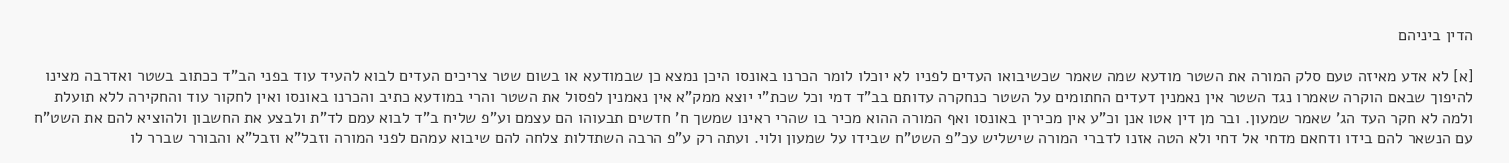הדין ביניהם

[א] לא אדע מאיזה טעם סלק המורה את השטר מודעא שמה שאמר שכשיבואו העדים לפניו לא יוכלו לומר הכרנו באונסו היכן נמצא כן שבמודעא או בשום שטר צריכים העדים לבוא להעיד עוד בפני הב"ד ככתוב בשטר ואדרבה מצינו להיפוך שבאם הוקרה שאמרו נגד השטר אין נאמנין דעדים החתומים על השטר כנחקרה עדותם בב"ד דמי וכל שכת"י יוצא ממק"א אין נאמנין לפסול את השטר והרי במודעא כתיב והכרנו באונסו ואין לחקור עוד והחקירה ללא תועלת ולמה לא חקר העד הג' שאמר שמעון. ובר מן דין אטו אנן וכ"ע אין מכירין באונסו ואף המורה ההוא מכיר בו שהרי ראינו שמשך ח' חדשים תבעוהו הם עצמם וע"פ שליח ב"ד לבוא עמם לד"ת ולבצע את החשבון ולהוציא להם את השט"ח עם הנשאר להם בידו ודחאם מדחי אל דחי ולא הטה אזנו לדברי המורה שישליש עכ"פ השט"ח שבידו על שמעון ולוי. ועתה רק ע"פ הרבה השתדלות צלחה להם שיבוא עמהם לפני המורה וזבל"א וזבל"א והבורר שברר לו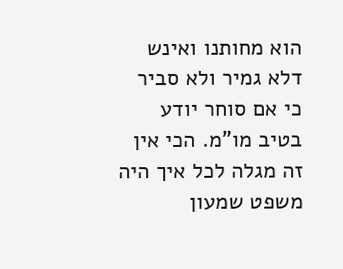הוא מחותנו ואינש דלא גמיר ולא סביר כי אם סוחר יודע בטיב מו"מ. הכי אין זה מגלה לכל איך היה משפט שמעון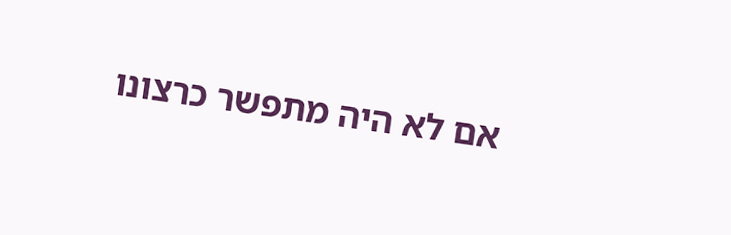אם לא היה מתפשר כרצונו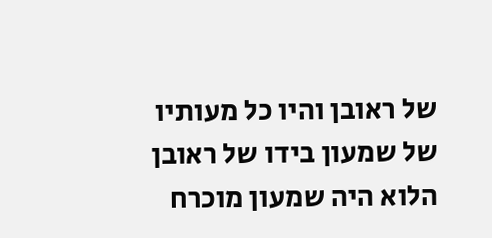של ראובן והיו כל מעותיו של שמעון בידו של ראובן הלוא היה שמעון מוכרח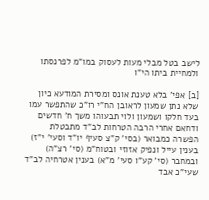לישב בטל מבלי מעות לעסוק במו"מ לפרנסתו ולמחיית ביתו הי"ו

[ב] אפי' בלא טענת אונס ומסירת המודעא כיון שלא נתן שמעון לראובן הח"י רו"כ שהתפשר עמו בעד חלקו ושמעון ולוי תבעוהו משך ח' חדשים ודחאם אחרי הרבה הטרחות לב"ד מתבטלת הפשרה כמבואר (בסי' ק"צ סעיף יו"ד וסעי' י"ז) בענין עייל ונפיק אזוזי ובטוח"מ (סי' רצ"ה) ובמחבר (סי' קע"ו סעי' מ"א) בענין אטרחיה לב"ד שעי"כ אבד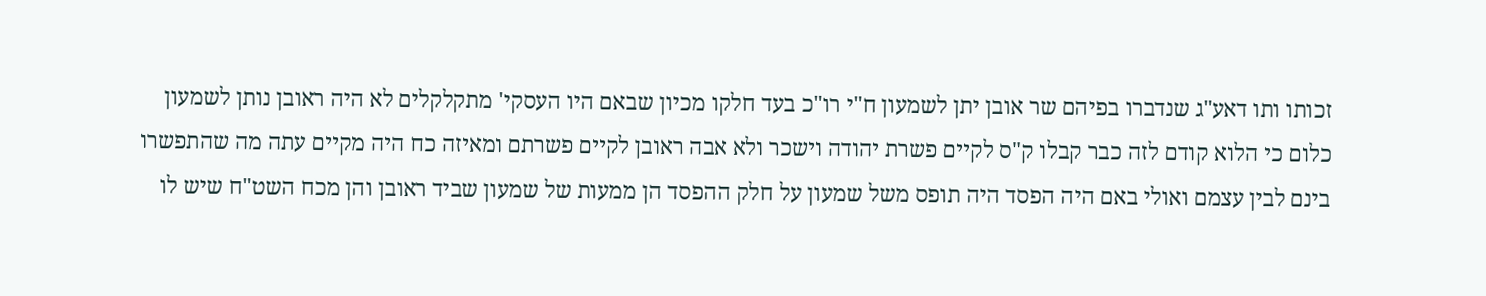זכותו ותו דאע"ג שנדברו בפיהם שר אובן יתן לשמעון ח"י רו"כ בעד חלקו מכיון שבאם היו העסקי' מתקלקלים לא היה ראובן נותן לשמעון כלום כי הלוא קודם לזה כבר קבלו ק"ס לקיים פשרת יהודה וישכר ולא אבה ראובן לקיים פשרתם ומאיזה כח היה מקיים עתה מה שהתפשרו בינם לבין עצמם ואולי באם היה הפסד היה תופס משל שמעון על חלק ההפסד הן ממעות של שמעון שביד ראובן והן מכח השט"ח שיש לו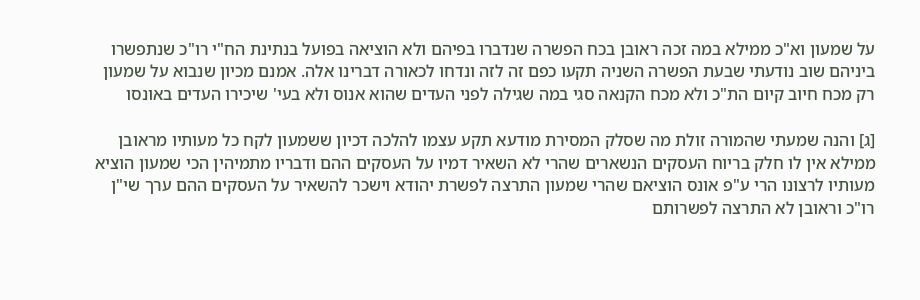על שמעון וא"כ ממילא במה זכה ראובן בכח הפשרה שנדברו בפיהם ולא הוציאה בפועל בנתינת הח"י רו"כ שנתפשרו ביניהם שוב נודעתי שבעת הפשרה השניה תקעו כפם זה לזה ונדחו לכאורה דברינו אלה. אמנם מכיון שנבוא על שמעון רק מכח חיוב קיום הת"כ ולא מכח הקנאה סגי במה שגילה לפני העדים שהוא אנוס ולא בעי' שיכירו העדים באונסו

[ג] והנה שמעתי שהמורה זולת מה שסלק המסירת מודעא תקע עצמו להלכה דכיון ששמעון לקח כל מעותיו מראובן ממילא אין לו חלק בריוח העסקים הנשארים שהרי לא השאיר דמיו על העסקים ההם ודבריו מתמיהין הכי שמעון הוציא מעותיו לרצונו הרי ע"פ אונס הוציאם שהרי שמעון התרצה לפשרת יהודא וישכר להשאיר על העסקים ההם ערך שי"ן רו"כ וראובן לא התרצה לפשרותם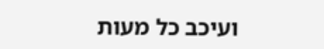ועיכב כל מעות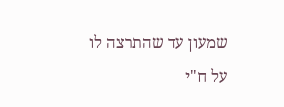שמעון עד שהתרצה לו על ח"י